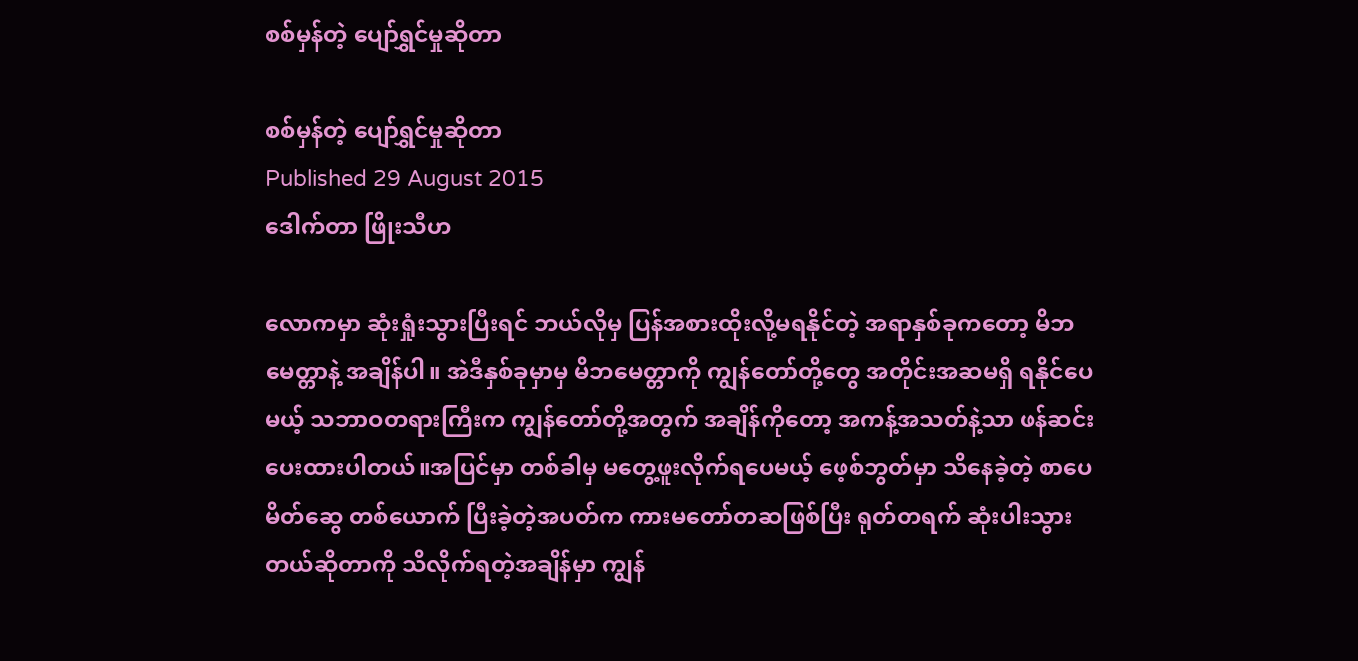စစ်မှန်တဲ့ ပျော်ရွှင်မှုဆိုတာ

စစ်မှန်တဲ့ ပျော်ရွှင်မှုဆိုတာ
Published 29 August 2015
ဒေါက်တာ ဖြိုးသီဟ

လောကမှာ ဆုံးရှုံးသွားပြီးရင် ဘယ်လိုမှ ပြန်အစားထိုးလို့မရနိုင်တဲ့ အရာနှစ်ခုကတော့ မိဘမေတ္တာနဲ့ အချိန်ပါ။ အဲဒီနှစ်ခုမှာမှ မိဘမေတ္တာကို ကျွန်တော်တို့တွေ အတိုင်းအဆမရှိ ရနိုင်ပေမယ့် သဘာဝတရားကြီးက ကျွန်တော်တို့အတွက် အချိန်ကိုတော့ အကန့်အသတ်နဲ့သာ ဖန်ဆင်းပေးထားပါတယ်။အပြင်မှာ တစ်ခါမှ မတွေ့ဖူးလိုက်ရပေမယ့် ဖေ့စ်ဘွတ်မှာ သိနေခဲ့တဲ့ စာပေမိတ်ဆွေ တစ်ယောက် ပြီးခဲ့တဲ့အပတ်က ကားမတော်တဆဖြစ်ပြီး ရုတ်တရက် ဆုံးပါးသွားတယ်ဆိုတာကို သိလိုက်ရတဲ့အချိန်မှာ ကျွန်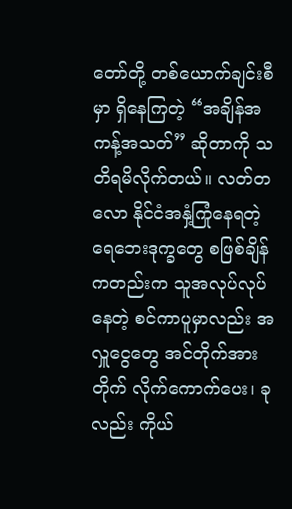တော်တို့ တစ်ယောက်ချင်းစီမှာ ရှိနေကြတဲ့ “အချိန်အကန့်အသတ်” ဆိုတာကို သတိရမိလိုက်တယ်။ လတ်တလော နိုင်ငံအနှံ့ကြုံနေရတဲ့ ရေဘေးဒုက္ခတွေ စဖြစ်ချိန်ကတည်းက သူအလုပ်လုပ်နေတဲ့ စင်ကာပူမှာလည်း အလှူငွေတွေ အင်တိုက်အားတိုက် လိုက်ကောက်ပေး၊ ခုလည်း ကိုယ်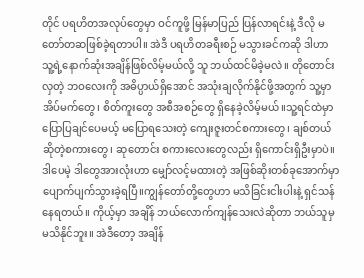တိုင် ပရဟိတအလုပ်တွေမှာ ဝင်ကူဖို့ မြန်မာပြည် ပြန်လာရင်းနဲ့ ဒီလို မတော်တဆဖြစ်ခဲ့ရတာပါ။ အဲဒီ ပရဟိတခရီးစဉ် မသွားခင်ကဆို ဒါဟာ သူ့ရဲ့နောက်ဆုံးအချိန်ဖြစ်လိမ့်မယ်လို့ သူ ဘယ်ထင်မိခဲ့မလဲ။ တိုတောင်းလှတဲ့ ဘဝလေးကို အဓိပ္ပာယ်ရှိအောင် အသုံးချလိုက်နိုင်ဖို့အတွက် သူ့မှာ အိပ်မက်တွေ၊ စိတ်ကူးတွေ အစီအစဉ်တွေ ရှိနေခဲ့လိမ့်မယ်။သူ့ရင်ထဲမှာ ပြောပြချင်ပေမယ့် မပြောရသေးတဲ့ ကျေးဇူးတင်စကားတွေ၊ ချစ်တယ်ဆိုတဲ့စကားတွေ၊ ဆုတောင်း စကားလေးတွေလည်း ရှိကောင်းရှိဦးမှာပဲ။ ဒါပေမဲ့ ဒါတွေအားလုံးဟာ မျှော်လင့်မထားတဲ့ အဖြစ်ဆိုးတစ်ခုအောက်မှာ ပျောက်ပျက်သွားခဲ့ရပြီ။ကျွန်တော်တို့တွေဟာ မသိခြင်းငါးပါးနဲ့ ရှင်သန်နေရတယ်။ ကိုယ့်မှာ အချိန် ဘယ်လောက်ကျန်သေးလဲဆိုတာ ဘယ်သူမှ မသိနိုင်ဘူး။ အဲဒီတော့ အချိန်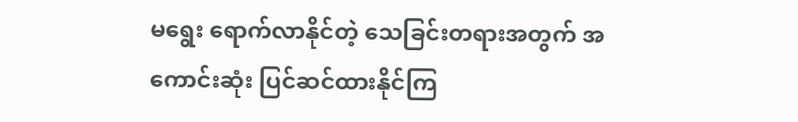မရွေး ရောက်လာနိုင်တဲ့ သေခြင်းတရားအတွက် အကောင်းဆုံး ပြင်ဆင်ထားနိုင်ကြ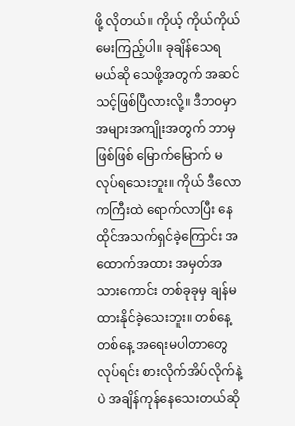ဖို့ လိုတယ်။ ကိုယ့် ကိုယ်ကိုယ် မေးကြည့်ပါ။ ခုချိန်သေရမယ်ဆို သေဖို့အတွက် အဆင်သင့်ဖြစ်ပြီလားလို့။ ဒီဘဝမှာ အများအကျိုးအတွက် ဘာမှဖြစ်ဖြစ် မြောက်မြောက် မလုပ်ရသေးဘူး။ ကိုယ် ဒီလောကကြီးထဲ ရောက်လာပြီး နေထိုင်အသက်ရှင်ခဲ့ကြောင်း အထောက်အထား အမှတ်အသားကောင်း တစ်ခုခုမှ ချန်မထားနိုင်ခဲ့သေးဘူး။ တစ်နေ့တစ်နေ့ အရေးမပါတာတွေလုပ်ရင်း စားလိုက်အိပ်လိုက်နဲ့ပဲ အချိန်ကုန်နေသေးတယ်ဆို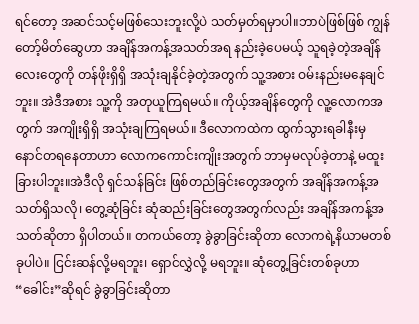ရင်တော့ အဆင်သင့်မဖြစ်သေးဘူးလို့ပဲ သတ်မှတ်ရမှာပါ။ဘာပဲဖြစ်ဖြစ် ကျွန်တော့်မိတ်ဆွေဟာ အချိန်အကန့်အသတ်အရ နည်းခဲ့ပေမယ့် သူရခဲ့တဲ့အချိန်လေးတွေကို တန်ဖိုးရှိရှိ အသုံးချနိုင်ခဲ့တဲ့အတွက် သူ့အစား ဝမ်းနည်းမနေချင်ဘူး။ အဲဒီအစား သူ့ကို အတုယူကြရမယ်။ ကိုယ့်အချိန်တွေကို လူ့လောကအတွက် အကျိုးရှိရှိ အသုံးချကြရမယ်။ ဒီလောကထဲက ထွက်သွားရခါနီးမှ နောင်တရနေတာဟာ လောကကောင်းကျိုးအတွက် ဘာမှမလုပ်ခဲ့တာနဲ့ မထူးခြားပါဘူး။အဲဒီလို ရှင်သန်ခြင်း ဖြစ်တည်ခြင်းတွေအတွက် အချိန်အကန့်အသတ်ရှိသလို၊ တွေ့ဆုံခြင်း ဆုံဆည်းခြင်းတွေအတွက်လည်း အချိန်အကန့်အသတ်ဆိုတာ ရှိပါတယ်။ တကယ်တော့ ခွဲခွာခြင်းဆိုတာ လောကရဲ့နိယာမတစ်ခုပါပဲ။ ငြင်းဆန်လို့မရဘူး၊ ရှောင်လွှဲလို့ မရဘူး။ ဆုံတွေ့ခြင်းတစ်ခုဟာ “ခေါင်း”ဆိုရင် ခွဲခွာခြင်းဆိုတာ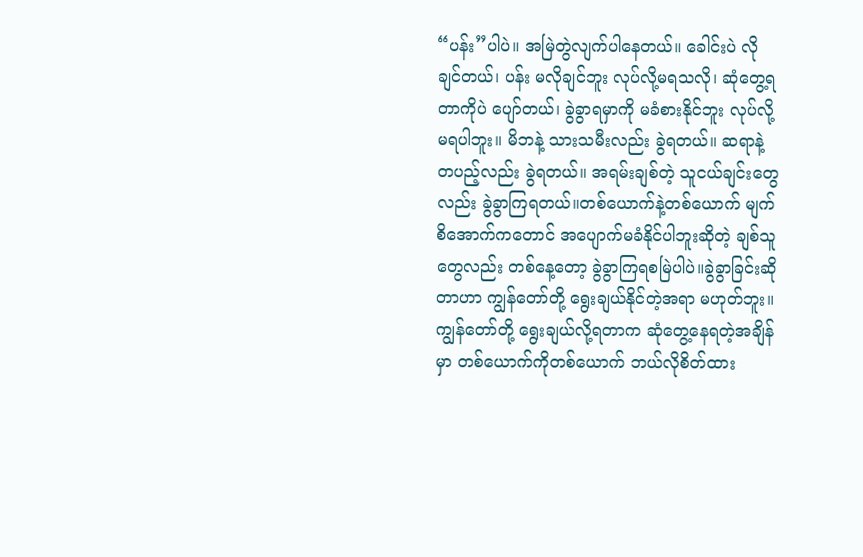“ပန်း”ပါပဲ။ အမြဲတွဲလျက်ပါနေတယ်။ ခေါင်းပဲ လိုချင်တယ်၊ ပန်း မလိုချင်ဘူး လုပ်လို့မရသလို၊ ဆုံတွေ့ရတာကိုပဲ ပျော်တယ်၊ ခွဲခွာရမှာကို မခံစားနိုင်ဘူး လုပ်လို့မရပါဘူး။ မိဘနဲ့ သားသမီးလည်း ခွဲရတယ်။ ဆရာနဲ့ တပည့်လည်း ခွဲရတယ်။ အရမ်းချစ်တဲ့ သူငယ်ချင်းတွေလည်း ခွဲခွာကြရတယ်။တစ်ယောက်နဲ့တစ်ယောက် မျက်စိအောက်ကတောင် အပျောက်မခံနိုင်ပါဘူးဆိုတဲ့ ချစ်သူတွေလည်း တစ်နေ့တော့ ခွဲခွာကြရစမြဲပါပဲ။ခွဲခွာခြင်းဆိုတာဟာ ကျွန်တော်တို့ ရွေးချယ်နိုင်တဲ့အရာ မဟုတ်ဘူး။ ကျွန်တော်တို့ ရွေးချယ်လို့ရတာက ဆုံတွေ့နေရတဲ့အချိန်မှာ တစ်ယောက်ကိုတစ်ယောက် ဘယ်လိုစိတ်ထား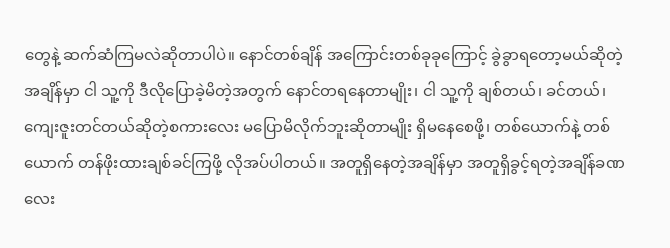တွေနဲ့ ဆက်ဆံကြမလဲဆိုတာပါပဲ။ နောင်တစ်ချိန် အကြောင်းတစ်ခုခုကြောင့် ခွဲခွာရတော့မယ်ဆိုတဲ့အချိန်မှာ ငါ သူ့ကို ဒီလိုပြောခဲ့မိတဲ့အတွက် နောင်တရနေတာမျိုး၊ ငါ သူ့ကို ချစ်တယ်၊ ခင်တယ်၊ ကျေးဇူးတင်တယ်ဆိုတဲ့စကားလေး မပြောမိလိုက်ဘူးဆိုတာမျိုး ရှိမနေစေဖို့၊ တစ်ယောက်နဲ့ တစ်ယောက် တန်ဖိုးထားချစ်ခင်ကြဖို့ လိုအပ်ပါတယ်။ အတူရှိနေတဲ့အချိန်မှာ အတူရှိခွင့်ရတဲ့အချိန်ခဏလေး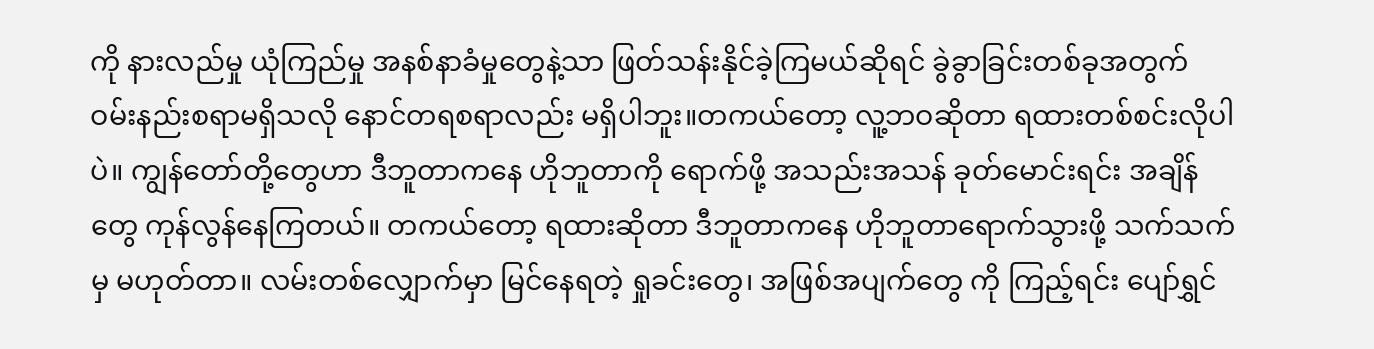ကို နားလည်မှု ယုံကြည်မှု အနစ်နာခံမှုတွေနဲ့သာ ဖြတ်သန်းနိုင်ခဲ့ကြမယ်ဆိုရင် ခွဲခွာခြင်းတစ်ခုအတွက် ဝမ်းနည်းစရာမရှိသလို နောင်တရစရာလည်း မရှိပါဘူး။တကယ်တော့ လူ့ဘဝဆိုတာ ရထားတစ်စင်းလိုပါပဲ။ ကျွန်တော်တို့တွေဟာ ဒီဘူတာကနေ ဟိုဘူတာကို ရောက်ဖို့ အသည်းအသန် ခုတ်မောင်းရင်း အချိန်တွေ ကုန်လွန်နေကြတယ်။ တကယ်တော့ ရထားဆိုတာ ဒီဘူတာကနေ ဟိုဘူတာရောက်သွားဖို့ သက်သက်မှ မဟုတ်တာ။ လမ်းတစ်လျှောက်မှာ မြင်နေရတဲ့ ရှုခင်းတွေ၊ အဖြစ်အပျက်တွေ ကို ကြည့်ရင်း ပျော်ရွှင်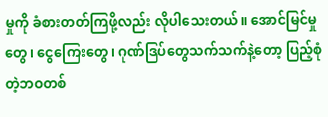မှုကို ခံစားတတ်ကြဖို့လည်း လိုပါသေးတယ်။ အောင်မြင်မှုတွေ၊ ငွေကြေးတွေ၊ ဂုဏ်ဒြပ်တွေသက်သက်နဲ့တော့ ပြည့်စုံတဲ့ဘဝတစ်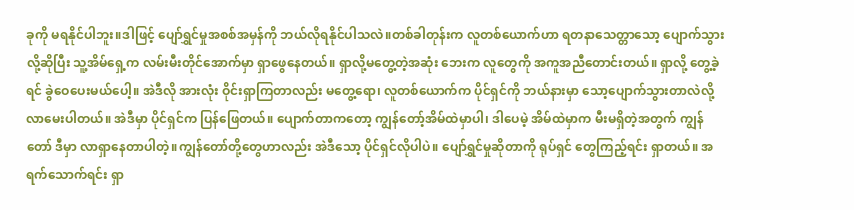ခုကို မရနိုင်ပါဘူး။ဒါဖြင့် ပျော်ရွှင်မှုအစစ်အမှန်ကို ဘယ်လိုရနိုင်ပါသလဲ။တစ်ခါတုန်းက လူတစ်ယောက်ဟာ ရတနာသေတ္တာသော့ ပျောက်သွားလို့ဆိုပြီး သူ့အိမ်ရှေ့က လမ်းမီးတိုင်အောက်မှာ ရှာဖွေနေတယ်။ ရှာလို့မတွေ့တဲ့အဆုံး ဘေးက လူတွေကို အကူအညီတောင်းတယ်။ ရှာလို့ တွေ့ခဲ့ရင် ခွဲဝေပေးမယ်ပေါ့။ အဲဒီလို အားလုံး ဝိုင်းရှာကြတာလည်း မတွေ့ရော၊ လူတစ်ယောက်က ပိုင်ရှင်ကို ဘယ်နားမှာ သော့ပျောက်သွားတာလဲလို့ လာမေးပါတယ်။ အဲဒီမှာ ပိုင်ရှင်က ပြန်ဖြေတယ်။ ပျောက်တာကတော့ ကျွန်တော့်အိမ်ထဲမှာပါ၊ ဒါပေမဲ့ အိမ်ထဲမှာက မီးမရှိတဲ့အတွက် ကျွန်တော် ဒီမှာ လာရှာနေတာပါတဲ့။ကျွန်တော်တို့တွေဟာလည်း အဲဒီသော့ ပိုင်ရှင်လိုပါပဲ။ ပျော်ရွှင်မှုဆိုတာကို ရုပ်ရှင် တွေကြည့်ရင်း ရှာတယ်။ အရက်သောက်ရင်း ရှာ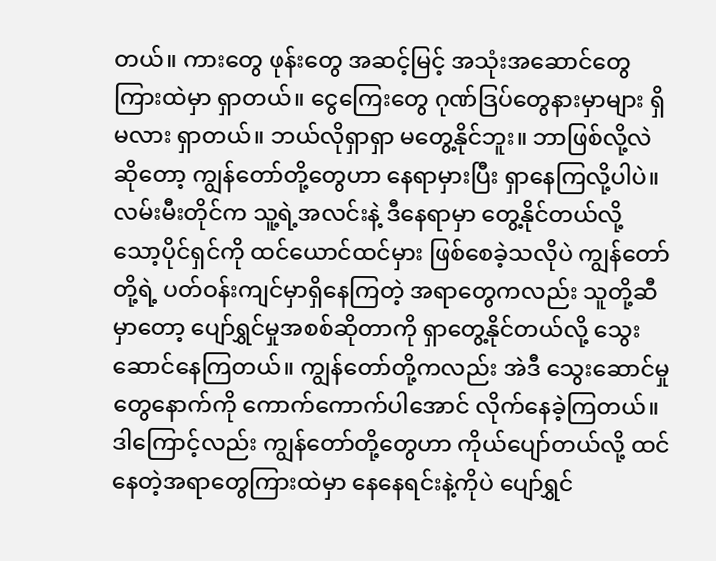တယ်။ ကားတွေ ဖုန်းတွေ အဆင့်မြင့် အသုံးအဆောင်တွေကြားထဲမှာ ရှာတယ်။ ငွေကြေးတွေ ဂုဏ်ဒြပ်တွေနားမှာများ ရှိမလား ရှာတယ်။ ဘယ်လိုရှာရှာ မတွေ့နိုင်ဘူး။ ဘာဖြစ်လို့လဲဆိုတော့ ကျွန်တော်တို့တွေဟာ နေရာမှားပြီး ရှာနေကြလို့ပါပဲ။ လမ်းမီးတိုင်က သူ့ရဲ့အလင်းနဲ့ ဒီနေရာမှာ တွေ့နိုင်တယ်လို့ သော့ပိုင်ရှင်ကို ထင်ယောင်ထင်မှား ဖြစ်စေခဲ့သလိုပဲ ကျွန်တော်တို့ရဲ့ ပတ်ဝန်းကျင်မှာရှိနေကြတဲ့ အရာတွေကလည်း သူတို့ဆီမှာတော့ ပျော်ရွှင်မှုအစစ်ဆိုတာကို ရှာတွေ့နိုင်တယ်လို့ သွေးဆောင်နေကြတယ်။ ကျွန်တော်တို့ကလည်း အဲဒီ သွေးဆောင်မှုတွေနောက်ကို ကောက်ကောက်ပါအောင် လိုက်နေခဲ့ကြတယ်။ ဒါကြောင့်လည်း ကျွန်တော်တို့တွေဟာ ကိုယ်ပျော်တယ်လို့ ထင်နေတဲ့အရာတွေကြားထဲမှာ နေနေရင်းနဲ့ကိုပဲ ပျော်ရွှင်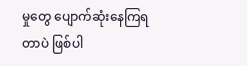မှုတွေ ပျောက်ဆုံးနေကြရတာပဲ ဖြစ်ပါ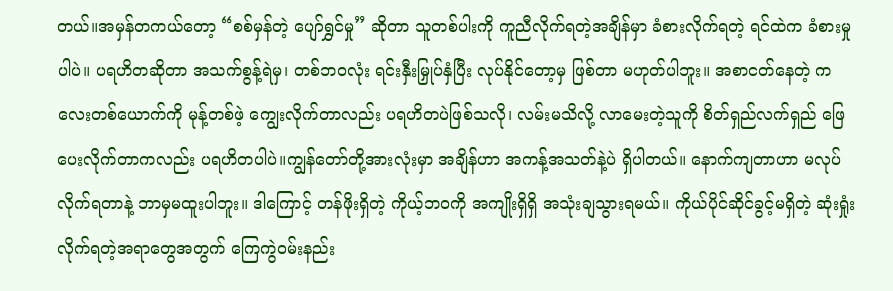တယ်။အမှန်တကယ်တော့ “စစ်မှန်တဲ့ ပျော်ရွှင်မှု” ဆိုတာ သူတစ်ပါးကို ကူညီလိုက်ရတဲ့အချိန်မှာ ခံစားလိုက်ရတဲ့ ရင်ထဲက ခံစားမှုပါပဲ။ ပရဟိတဆိုတာ အသက်စွန့်ရဲမှ၊ တစ်ဘဝလုံး ရင်းနှီးမြှုပ်နှံပြီး လုပ်နိုင်တော့မှ ဖြစ်တာ မဟုတ်ပါဘူး။ အစာငတ်နေတဲ့ ကလေးတစ်ယောက်ကို မုန့်တစ်ဖဲ့ ကျွေးလိုက်တာလည်း ပရဟိတပဲဖြစ်သလို၊ လမ်းမသိလို့ လာမေးတဲ့သူကို စိတ်ရှည်လက်ရှည် ဖြေပေးလိုက်တာကလည်း ပရဟိတပါပဲ။ကျွန်တော်တို့အားလုံးမှာ အချိန်ဟာ အကန့်အသတ်နဲ့ပဲ ရှိပါတယ်။ နောက်ကျတာဟာ မလုပ်လိုက်ရတာနဲ့ ဘာမှမထူးပါဘူး။ ဒါကြောင့် တန်ဖိုးရှိတဲ့ ကိုယ့်ဘဝကို အကျိုးရှိရှိ အသုံးချသွားရမယ်။ ကိုယ်ပိုင်ဆိုင်ခွင့်မရှိတဲ့ ဆုံးရှုံးလိုက်ရတဲ့အရာတွေအတွက် ကြေကွဲဝမ်းနည်း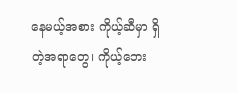နေမယ့်အစား ကိုယ့်ဆီမှာ ရှိတဲ့အရာတွေ၊ ကိုယ့်ဘေး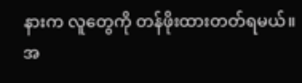နားက လူတွေကို တန်ဖိုးထားတတ်ရမယ်။ အ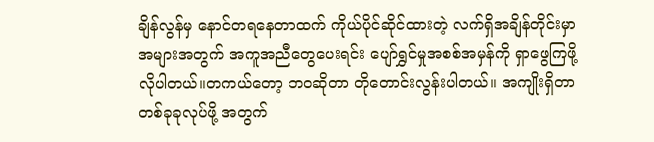ချိန်လွန်မှ နောင်တရနေတာထက် ကိုယ်ပိုင်ဆိုင်ထားတဲ့ လက်ရှိအချိန်တိုင်းမှာ အများအတွက် အကူအညီတွေပေးရင်း ပျော်ရွှင်မှုအစစ်အမှန်ကို ရှာဖွေကြဖို့ လိုပါတယ်။တကယ်တော့ ဘဝဆိုတာ တိုတောင်းလွန်းပါတယ်။ အကျိုးရှိတာ တစ်ခုခုလုပ်ဖို့ အတွက်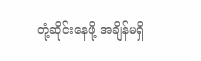တုံ့ဆိုင်းနေဖို့ အချိန်မရှိ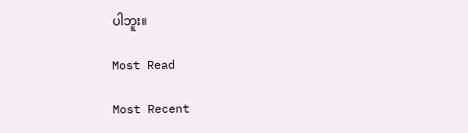ပါဘူး။

Most Read

Most Recent